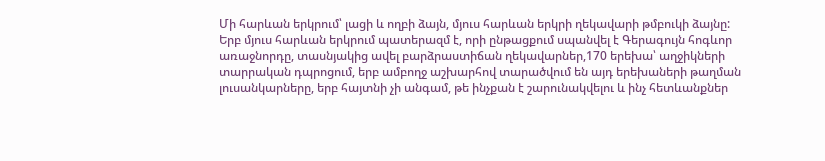Մի հարևան երկրում՝ լացի և ողբի ձայն, մյուս հարևան երկրի ղեկավարի թմբուկի ձայնը:
Երբ մյուս հարևան երկրում պատերազմ է, որի ընթացքում սպանվել է Գերագույն հոգևոր առաջնորդը, տասնյակից ավել բարձրաստիճան ղեկավարներ,170 երեխա՝ աղջիկների տարրական դպրոցում, երբ ամբողջ աշխարհով տարածվում են այդ երեխաների թաղման լուսանկարները, երբ հայտնի չի անգամ, թե ինչքան է շարունակվելու և ինչ հետևանքներ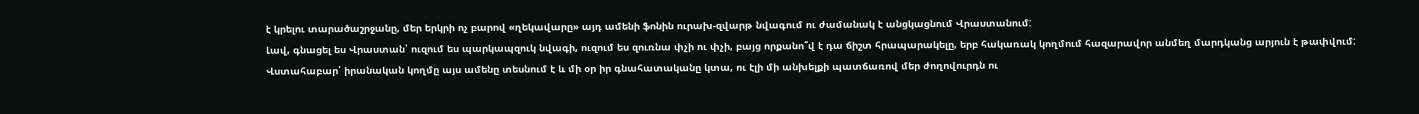է կրելու տարածաշրջանը, մեր երկրի ոչ բարով «ղեկավարը» այդ ամենի ֆոնին ուրախ-զվարթ նվագում ու ժամանակ է անցկացնում Վրաստանում:
Լավ, գնացել ես Վրաստան՝ ուզում ես պարկապզուկ նվագի, ուզում ես զուռնա փչի ու փչի, բայց որքանո՞վ է դա ճիշտ հրապարակելը, երբ հակառակ կողմում հազարավոր անմեղ մարդկանց արյուն է թափվում:
Վստահաբար՝ իրանական կողմը այս ամենը տեսնում է և մի օր իր գնահատականը կտա, ու էլի մի անխելքի պատճառով մեր ժողովուրդն ու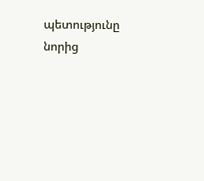պետությունը նորից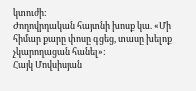կտուժի:
Ժողովրդական հայտնի խոսք կա. «Մի հիմար քարը փոսը գցեց, տասը խելոք չկարողացան հանել»:
Հայկ Մովսիսյան